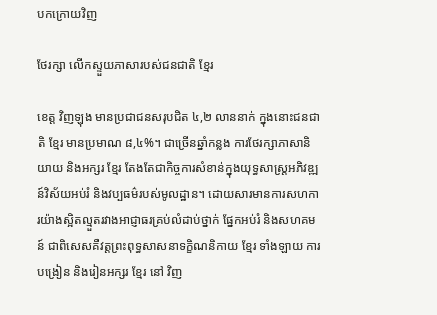បកក្រោយវិញ

ថែរក្សា លើកស្ទួយភាសារបស់ជនជាតិ ខ្មែរ

ខេត្ត វិញឡុង មានប្រជាជនសរុបជិត ៤,២ លាននាក់ ក្នុងនោះជនជាតិ ខ្មែរ មានប្រមាណ ៨,៤%។ ជាច្រើនឆ្នាំកន្លង ការថែរក្សាភាសានិយាយ និងអក្សរ ខ្មែរ តែងតែជាកិច្ចការសំខាន់ក្នុងយុទ្ធសាស្ត្រអភិវឌ្ឍន៍វិស័យអប់រំ និងវប្បធម៌របស់មូលដ្ឋាន។ ដោយសារមានការសហការយ៉ាងស្អិតល្មួតរវាងអាជ្ញាធរគ្រប់លំដាប់ថ្នាក់ ផ្នែកអប់រំ និងសហគមន៍ ជាពិសេសគឺវត្តព្រះពុទ្ធសាសនាទក្ខិណនិកាយ ខ្មែរ ទាំងឡាយ ការបង្រៀន និងរៀនអក្សរ ខ្មែរ នៅ វិញ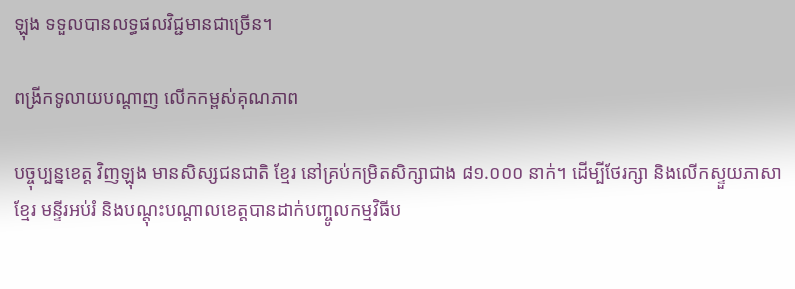ឡុង ទទួលបានលទ្ធផលវិជ្ជមានជាច្រើន។

ពង្រីកទូលាយបណ្តាញ លើកកម្ពស់គុណភាព

បច្ចុប្បន្នខេត្ត វិញឡុង មានសិស្សជនជាតិ ខ្មែរ នៅគ្រប់កម្រិតសិក្សាជាង ៨១.០០០ នាក់។ ដើម្បីថែរក្សា និងលើកស្ទួយភាសា ខ្មែរ មន្ទីរអប់រំ និងបណ្តុះបណ្តាលខេត្តបានដាក់បញ្ចូលកម្មវិធីប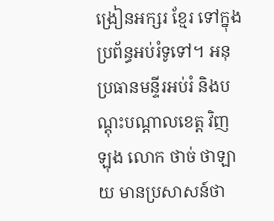ង្រៀនអក្សរ ខ្មែរ ទៅក្នុងប្រព័ន្ធអប់រំទូទៅ។ អនុប្រធានមន្ទីរអប់រំ និងបណ្តុះបណ្តាលខេត្ត វិញឡុង លោក ថាច់ ថាឡាយ មានប្រសាសន៍ថា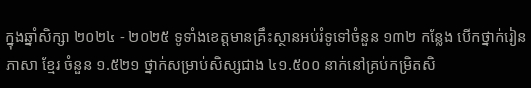ក្នុងឆ្នាំសិក្សា ២០២៤ - ២០២៥ ទូទាំងខេត្តមានគ្រឹះស្ថានអប់រំទូទៅចំនួន ១៣២ កន្លែង បើកថ្នាក់រៀនភាសា ខ្មែរ ចំនួន ១.៥២១ ថ្នាក់សម្រាប់សិស្សជាង ៤១.៥០០ នាក់នៅគ្រប់កម្រិតសិ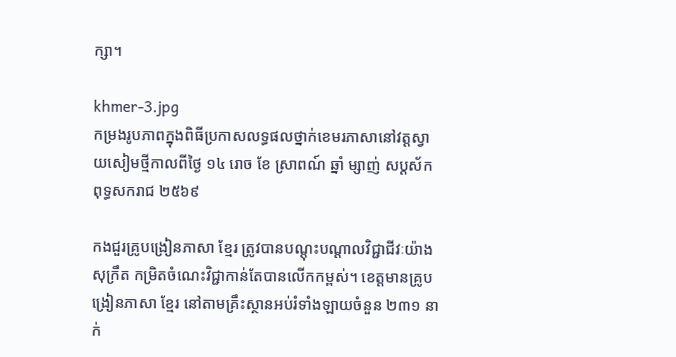ក្សា។

khmer-3.jpg
កម្រងរូបភាពក្នុងពិធីប្រកាសលទ្ធផលថ្នាក់ខេមរភាសានៅវត្តស្វាយសៀមថ្មីកាលពីថ្ងៃ ១៤ រោច ខែ ស្រាពណ៍ ឆ្នាំ ម្សាញ់ សប្តស័ក ពុទ្ធសករាជ ២៥៦៩

កងជួរគ្រូបង្រៀនភាសា ខ្មែរ ត្រូវបានបណ្តុះបណ្តាលវិជ្ជាជីវៈយ៉ាងសុក្រឹត កម្រិតចំណេះវិជ្ជាកាន់តែបានលើកកម្ពស់។ ខេត្តមានគ្រូបង្រៀនភាសា ខ្មែរ នៅតាមគ្រឹះស្ថានអប់រំទាំងឡាយចំនួន ២៣១ នាក់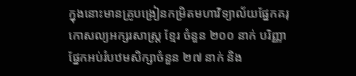ក្នុងនោះមានគ្រូបង្រៀនកម្រិតមហាវិទ្យាល័យផ្នែកគរុកោសល្យអក្សរសាស្រ្ត ខ្មែរ ចំនួន ២០០ នាក់ បរិញ្ញាផ្នែកអប់រំបឋមសិក្សាចំនួន ២៧ នាក់ និង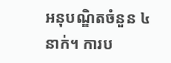អនុបណ្ឌិតចំនួន ៤ នាក់។ ការប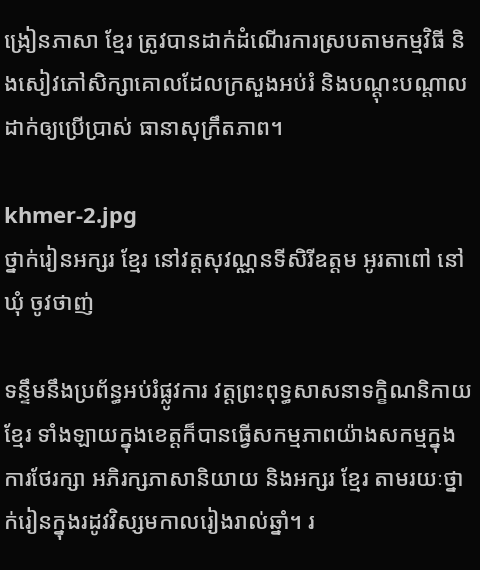ង្រៀនភាសា ខ្មែរ ត្រូវបានដាក់ដំណើរការស្របតាមកម្មវិធី និងសៀវភៅសិក្សាគោលដែលក្រសួងអប់រំ និងបណ្តុះបណ្តាលដាក់ឲ្យប្រើប្រាស់ ធានាសុក្រឹតភាព។

khmer-2.jpg
ថ្នាក់រៀនអក្សរ ខ្មែរ នៅវត្តសុវណ្ណនទីសិរីឧត្តម អូរតាពៅ នៅឃុំ ចូវថាញ់

ទន្ទឹមនឹងប្រព័ន្ធអប់រំផ្លូវការ វត្តព្រះពុទ្ធសាសនាទក្ខិណនិកាយ ខ្មែរ ទាំងឡាយក្នុងខេត្តក៏បានធ្វើសកម្មភាពយ៉ាងសកម្មក្នុងការថែរក្សា អភិរក្សភាសានិយាយ និងអក្សរ ខ្មែរ តាមរយៈថ្នាក់រៀនក្នុងរដូវវិស្សមកាលរៀងរាល់ឆ្នាំ។ រ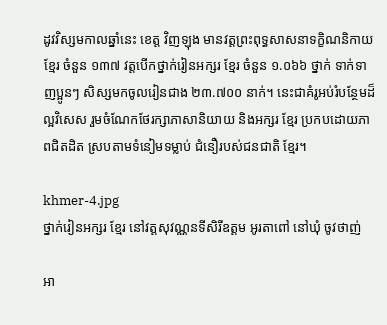ដូវវិស្សមកាលឆ្នាំនេះ ខេត្ត វិញឡុង មានវត្តព្រះពុទ្ធសាសនាទក្ខិណនិកាយ ខ្មែរ ចំនួន ១៣៧ វត្តបើកថ្នាក់រៀនអក្សរ ខ្មែរ ចំនួន ១.០៦៦ ថ្នាក់ ទាក់ទាញប្អូនៗ សិស្សមកចូលរៀនជាង ២៣.៧០០ នាក់។ នេះជាគំរូអប់រំបន្ថែមដ៏ល្អវិសេស រួមចំណែកថែរក្សាភាសានិយាយ និងអក្សរ ខ្មែរ ប្រកបដោយភាពជិតដិត ស្របតាមទំនៀមទម្លាប់ ជំនឿរបស់ជនជាតិ ខ្មែរ។

khmer-4.jpg
ថ្នាក់រៀនអក្សរ ខ្មែរ នៅវត្តសុវណ្ណនទីសិរីឧត្តម អូរតាពៅ នៅឃុំ ចូវថាញ់

អា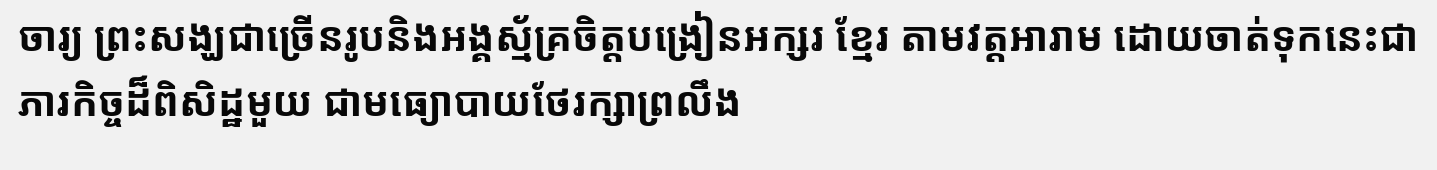ចារ្យ ព្រះសង្ឃជាច្រើនរូបនិងអង្គស្ម័គ្រចិត្តបង្រៀនអក្សរ ខ្មែរ តាមវត្តអារាម ដោយចាត់ទុកនេះជាភារកិច្ចដ៏ពិសិដ្ឋមួយ ជាមធ្យោបាយថែរក្សាព្រលឹង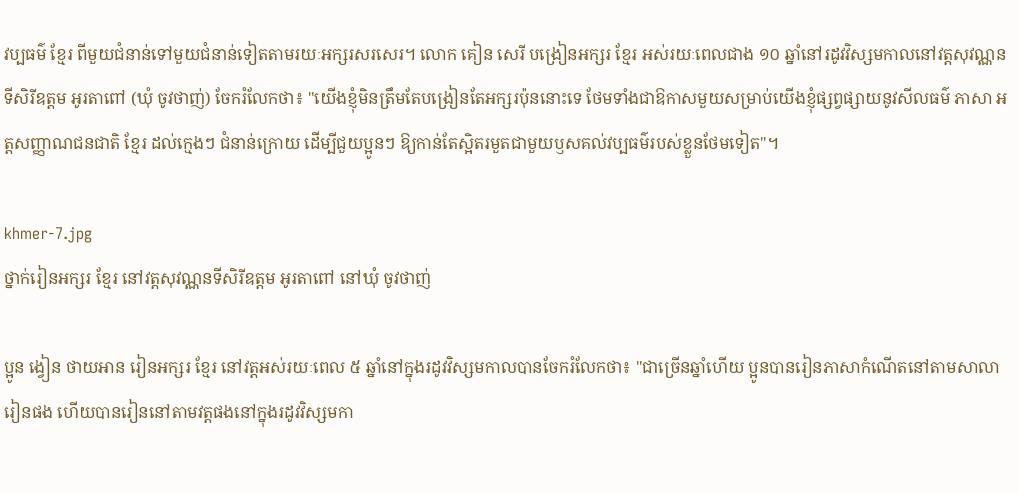វប្បធម៌ ខ្មែរ ពីមួយជំនាន់ទៅមួយជំនាន់ទៀតតាមរយៈអក្សរសរសេរ។ លោក គៀន សេរី បង្រៀនអក្សរ ខ្មែរ អស់រយៈពេលជាង ១០ ឆ្នាំនៅរដូវវិស្សមកាលនៅវត្តសុវណ្ណនទីសិរីឧត្តម អូរតាពៅ (ឃុំ ចូវថាញ់) ចែករំលែកថា៖ "យើងខ្ញុំមិនត្រឹមតែបង្រៀនតែអក្សរប៉ុននោះទេ ថែមទាំងជាឱកាសមួយសម្រាប់យើងខ្ញុំផ្សព្វផ្សាយនូវសីលធម៌ ភាសា អត្តសញ្ញាណជនជាតិ ខ្មែរ ដល់ក្មេងៗ ជំនាន់ក្រោយ ដើម្បីជួយប្អូនៗ ឱ្យកាន់តែស្អិតរមួតជាមួយឫសគល់វប្បធម៌របស់ខ្លួនថែមទៀត"។

khmer-7.jpg
ថ្នាក់រៀនអក្សរ ខ្មែរ នៅវត្តសុវណ្ណនទីសិរីឧត្តម អូរតាពៅ នៅឃុំ ចូវថាញ់

ប្អូន ង្វៀន ថាយអាន រៀនអក្សរ ខ្មែរ នៅវត្តអស់រយៈពេល ៥ ឆ្នាំនៅក្នុងរដូវវិស្សមកាលបានចែករំលែកថា៖ "ជាច្រើនឆ្នាំហើយ ប្អូនបានរៀនភាសាកំណើតនៅតាមសាលារៀនផង ហើយបានរៀននៅតាមវត្តផងនៅក្នុងរដូវវិស្សមកា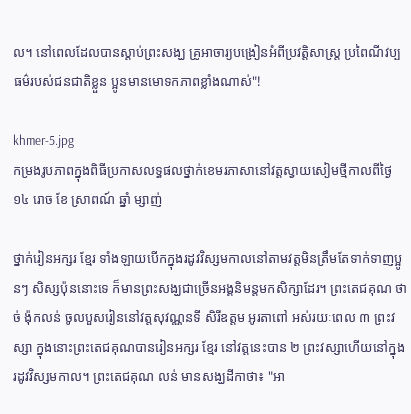ល។ នៅពេលដែលបានស្តាប់ព្រះសង្ឃ គ្រូអាចារ្យបង្រៀនអំពីប្រវត្តិសាស្រ្ត ប្រពៃណីវប្បធម៌របស់ជនជាតិខ្លួន ប្អូនមានមោទកភាពខ្លាំងណាស់"!

khmer-5.jpg
កម្រងរូបភាពក្នុងពិធីប្រកាសលទ្ធផលថ្នាក់ខេមរភាសានៅវត្តស្វាយសៀមថ្មីកាលពីថ្ងៃ ១៤ រោច ខែ ស្រាពណ៍ ឆ្នាំ ម្សាញ់

ថ្នាក់រៀនអក្សរ ខ្មែរ ទាំងឡាយបើកក្នុងរដូវវិស្សមកាលនៅតាមវត្តមិនត្រឹមតែទាក់ទាញប្អូនៗ សិស្សប៉ុននោះទេ ក៏មានព្រះសង្ឃជាច្រើនអង្គនិមន្តមកសិក្សាដែរ។ ព្រះតេជគុណ ថាច់ ង៉ុកលន់ ចូលបួសរៀននៅវត្តសុវណ្ណនទី សិរីឧត្តម អូរតាពៅ អស់រយៈពេល ៣ ព្រះវស្សា ក្នុងនោះព្រះតេជគុណបានរៀនអក្សរ ខ្មែរ នៅវត្តនេះបាន ២ ព្រះវស្សាហើយនៅក្នុងរដូវវិស្សមកាល។ ព្រះតេជគុណ លន់ មានសង្ឃដីកាថា៖ "អា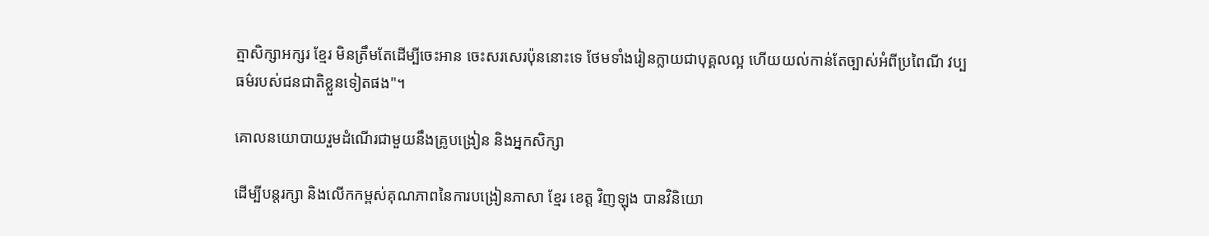ត្មាសិក្សាអក្សរ ខ្មែរ មិនត្រឹមតែដើម្បីចេះអាន ចេះសរសេរប៉ុននោះទេ ថែមទាំងរៀនក្លាយជាបុគ្គលល្អ ហើយយល់កាន់តែច្បាស់អំពីប្រពៃណី វប្បធម៌របស់ជនជាតិខ្លួនទៀតផង"។

គោលនយោបាយរួមដំណើរជាមួយនឹងគ្រូបង្រៀន និងអ្នកសិក្សា

ដើម្បីបន្តរក្សា និងលើកកម្ពស់គុណភាពនៃការបង្រៀនភាសា ខ្មែរ ខេត្ត វិញឡុង បានវិនិយោ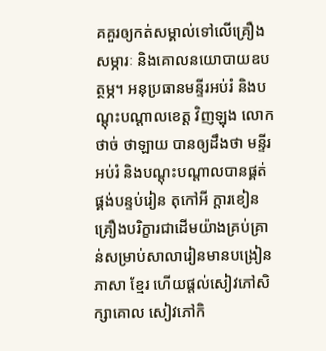គគួរឲ្យកត់សម្គាល់ទៅលើគ្រឿងសម្ភារៈ និងគោលនយោបាយឧបត្ថម្ភ។ អនុប្រធានមន្ទីរអប់រំ និងបណ្តុះបណ្តាលខេត្ត វិញឡុង លោក ថាច់ ថាឡាយ បានឲ្យដឹងថា មន្ទីរអប់រំ និងបណ្តុះបណ្តាលបានផ្គត់ផ្គង់បន្ទប់រៀន តុកៅអី ក្តារខៀន គ្រឿងបរិក្ខារជាដើមយ៉ាងគ្រប់គ្រាន់សម្រាប់សាលារៀនមានបង្រៀនភាសា ខ្មែរ ហើយផ្តល់សៀវភៅសិក្សាគោល សៀវភៅកិ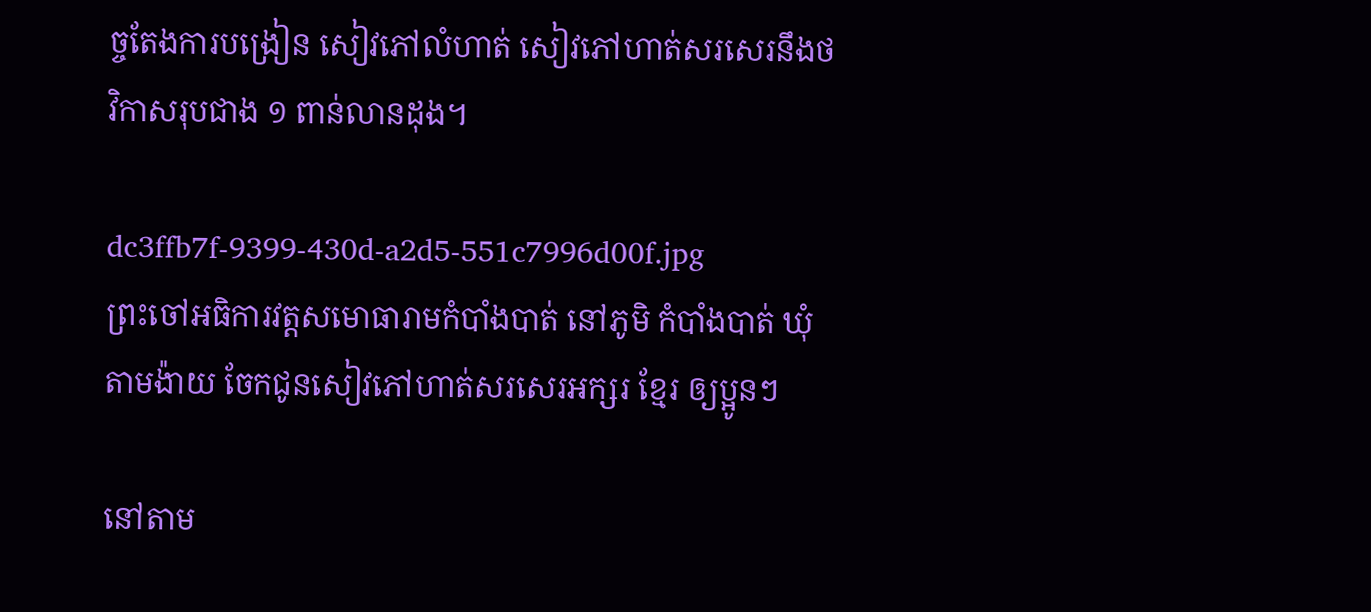ច្ចតែងការបង្រៀន សៀវភៅលំហាត់ សៀវភៅហាត់សរសេរនឹងថវិកាសរុបជាង ១ ពាន់លានដុង។

dc3ffb7f-9399-430d-a2d5-551c7996d00f.jpg
ព្រះចៅអធិការវត្តសមោធារាមកំបាំងបាត់ នៅភូមិ កំបាំងបាត់ ឃុំ តាមង៉ាយ ចែកជូនសៀវភៅហាត់សរសេរអក្សរ ខ្មែរ ឲ្យប្អូនៗ

នៅតាម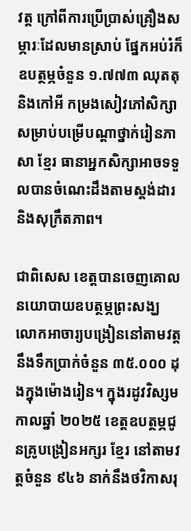វត្ត ក្រៅពីការប្រើប្រាស់គ្រឿងសម្ភារៈដែលមានស្រាប់ ផ្នែកអប់រំក៏ឧបត្ថម្ភចំនួន ១.៧៧៣ ឈុតតុនិងកៅអី កម្រងសៀវភៅសិក្សាសម្រាប់បម្រើបណ្តាថ្នាក់រៀនភាសា ខ្មែរ ធានាអ្នកសិក្សាអាចទទួលបានចំណេះដឹងតាមស្តង់ដារ និងសុក្រឹតភាព។

ជាពិសេស ខេត្តបានចេញគោលនយោបាយឧបត្ថម្ភព្រះសង្ឃ លោកអាចារ្យបង្រៀននៅតាមវត្តនឹងទឹកប្រាក់ចំនួន ៣៥.០០០ ដុងក្នុងម៉ោងរៀន។ ក្នុងរដូវវិស្សមកាលឆ្នាំ ២០២៥ ខេត្តឧបត្ថម្ភជូនគ្រូបង្រៀនអក្សរ ខ្មែរ នៅតាមវត្តចំនួន ៩៤៦ នាក់នឹងថវិកាសរុ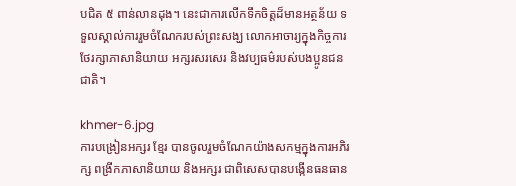បជិត ៥ ពាន់លានដុង។ នេះជាការលើកទឹកចិត្តដ៏មានអត្ថន័យ ទទួលស្គាល់ការរួមចំណែករបស់ព្រះសង្ឃ លោកអាចារ្យក្នុងកិច្ចការថែរក្សាភាសានិយាយ អក្សរសរសេរ និងវប្បធម៌របស់បងប្អូនជនជាតិ។

khmer-6.jpg
ការបង្រៀនអក្សរ ខ្មែរ បានចូលរួមចំណែកយ៉ាងសកម្មក្នុងការអភិរក្ស ពង្រីកភាសានិយាយ និងអក្សរ ជាពិសេសបានបង្កើនធនធាន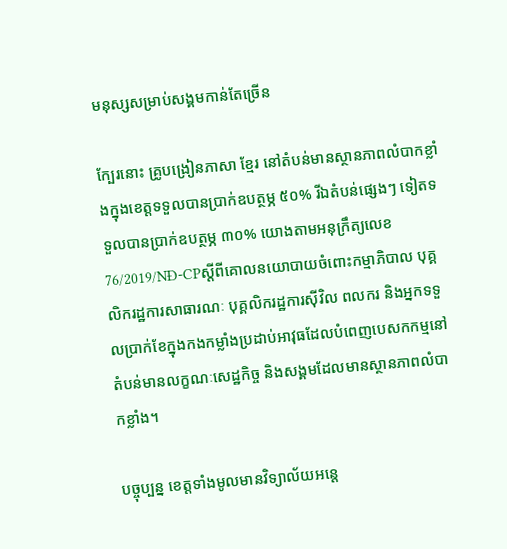មនុស្សសម្រាប់សង្គមកាន់តែច្រើន

ក្បែរនោះ គ្រូបង្រៀនភាសា ខ្មែរ នៅតំបន់មានស្ថានភាពលំបាកខ្លាំងក្នុងខេត្តទទួលបានប្រាក់ឧបត្ថម្ភ ៥០% រីឯតំបន់ផ្សេងៗ ទៀតទទួលបានប្រាក់ឧបត្ថម្ភ ៣០% យោងតាមអនុក្រឹត្យលេខ 76/2019/NĐ-CPស្តីពីគោលនយោបាយចំពោះកម្មាភិបាល បុគ្គលិករដ្ឋការសាធារណៈ បុគ្គលិករដ្ឋការស៊ីវិល ពលករ និងអ្នកទទួលប្រាក់ខែក្នុងកងកម្លាំងប្រដាប់អាវុធដែលបំពេញបេសកកម្មនៅតំបន់មានលក្ខណៈសេដ្ឋកិច្ច និងសង្គមដែលមានស្ថានភាពលំបាកខ្លាំង។

បច្ចុប្បន្ន ខេត្តទាំងមូលមានវិទ្យាល័យអន្តេ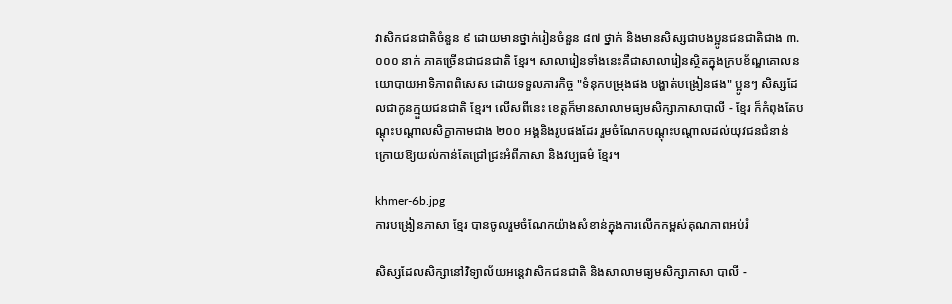វាសិកជនជាតិចំនួន ៩ ដោយមានថ្នាក់រៀនចំនួន ៨៧ ថ្នាក់ និងមានសិស្សជាបងប្អូនជនជាតិជាង ៣.០០០ នាក់ ភាគច្រើនជាជនជាតិ ខ្មែរ។ សាលារៀនទាំងនេះគឺជាសាលារៀនស្ថិតក្នុងក្របខ័ណ្ឌគោលនយោបាយអាទិភាពពិសេស ដោយទទួលភារកិច្ច "ទំនុកបម្រុងផង បង្ហាត់បង្រៀនផង" ប្អូនៗ សិស្សដែលជាកូនក្មួយជនជាតិ ខ្មែរ។ លើសពីនេះ ខេត្តក៏មានសាលាមធ្យមសិក្សាភាសាបាលី - ខ្មែរ ក៏កំពុងតែបណ្តុះបណ្តាលសិក្ខាកាមជាង ២០០ អង្គនិងរូបផងដែរ រួមចំណែកបណ្តុះបណ្តាលដល់យុវជនជំនាន់ក្រោយឱ្យយល់កាន់តែជ្រៅជ្រះអំពីភាសា និងវប្បធម៌ ខ្មែរ។

khmer-6b.jpg
ការបង្រៀនភាសា ខ្មែរ បានចូលរួមចំណែកយ៉ាងសំខាន់ក្នុងការលើកកម្ពស់គុណភាពអប់រំ

សិស្សដែលសិក្សានៅវិទ្យាល័យអន្តេវាសិកជនជាតិ និងសាលាមធ្យមសិក្សាភាសា បាលី -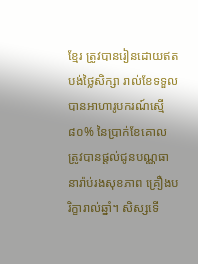ខ្មែរ ត្រូវបានរៀនដោយឥតបង់ថ្លៃសិក្សា រាល់ខែទទួលបានអាហារូបករណ៍ស្មើ ៨០% នៃប្រាក់ខែគោល ត្រូវបានផ្តល់ជូនបណ្ណធានារ៉ាប់រងសុខភាព គ្រឿងបរិក្ខារាល់ឆ្នាំ។ សិស្សទើ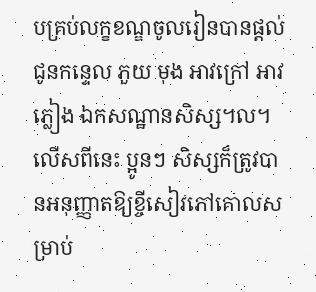បគ្រប់លក្ខខណ្ឌចូលរៀនបានផ្តល់ជូនកន្ទេល ភួយ មុង អាវក្រៅ អាវភ្លៀង ឯកសណ្ឋានសិស្ស។ល។ លើសពីនេះ ប្អូនៗ សិស្សក៏ត្រូវបានអនុញ្ញាតឱ្យខ្ចីសៀវភៅគោលសម្រាប់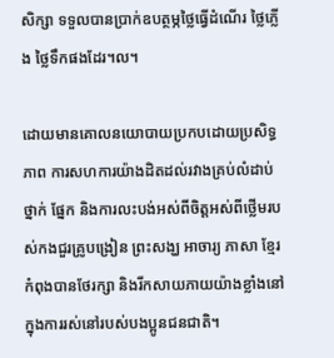សិក្សា ទទួលបានប្រាក់ឧបត្ថម្ភថ្លៃធ្វើដំណើរ ថ្លៃភ្លើង ថ្លៃទឹកផងដែរ។ល។

ដោយមានគោលនយោបាយប្រកបដោយប្រសិទ្ធភាព ការសហការយ៉ាងដិតដល់រវាងគ្រប់លំដាប់ថ្នាក់ ផ្នែក និងការលះបង់អស់ពីចិត្តអស់ពីថ្លើមរបស់កងជួរគ្រូបង្រៀន ព្រះសង្ឃ អាចារ្យ ភាសា ខ្មែរ កំពុងបានថែរក្សា និងរីកសាយភាយយ៉ាងខ្លាំងនៅក្នុងការរស់នៅរបស់បងប្អូនជនជាតិ។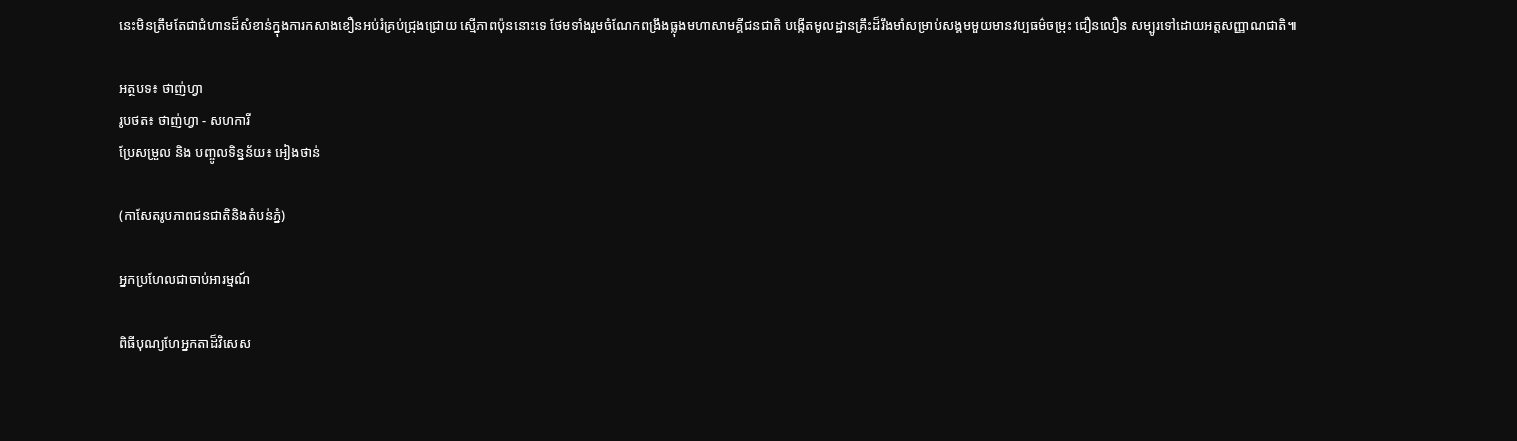នេះមិនត្រឹមតែជាជំហានដ៏សំខាន់ក្នុងការកសាងខឿនអប់រំគ្រប់ជ្រុងជ្រោយ ស្មើភាពប៉ុននោះទេ ថែមទាំងរួមចំណែកពង្រឹងធ្លុងមហាសាមគ្គីជនជាតិ បង្កើតមូលដ្ឋានគ្រឹះដ៏រឹងមាំសម្រាប់សង្គមមួយមានវប្បធម៌ចម្រុះ ជឿនលឿន សម្បូរទៅដោយអត្តសញ្ញាណជាតិ៕

អត្ថបទ៖ ថាញ់ហ្វា
រូបថត៖ ថាញ់ហ្វា - សហការី
ប្រែសម្រួល និង បញ្ចូលទិន្នន័យ៖ អៀងថាន់

(កាសែតរូបភាពជនជាតិនិងតំបន់ភ្នំ)

អ្នកប្រហែលជាចាប់អារម្មណ៍

ពិធីបុណ្យហែអ្នកតាដ៏វិសេស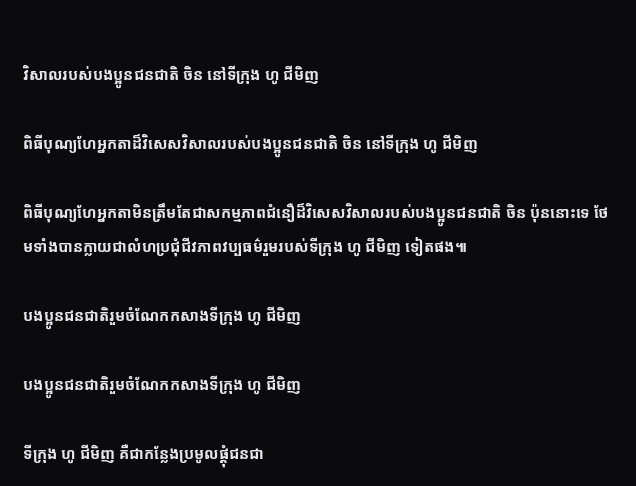វិសាលរបស់បងប្អូនជនជាតិ ចិន នៅទីក្រុង ហូ ជីមិញ

ពិធីបុណ្យហែអ្នកតាដ៏វិសេសវិសាលរបស់បងប្អូនជនជាតិ ចិន នៅទីក្រុង ហូ ជីមិញ

ពិធីបុណ្យហែអ្នកតាមិនត្រឹមតែជាសកម្មភាពជំនឿដ៏វិសេសវិសាលរបស់បងប្អូនជនជាតិ ចិន ប៉ុននោះទេ ថែមទាំងបានក្លាយជាលំហប្រជុំជីវភាពវប្បធម៌រួមរបស់ទីក្រុង ហូ ជីមិញ ទៀតផង៕

បងប្អូនជនជាតិរួមចំណែកកសាងទីក្រុង ហូ ជីមិញ

បងប្អូនជនជាតិរួមចំណែកកសាងទីក្រុង ហូ ជីមិញ

ទីក្រុង ហូ ជីមិញ គឺជាកន្លែងប្រមូលផ្តុំជនជា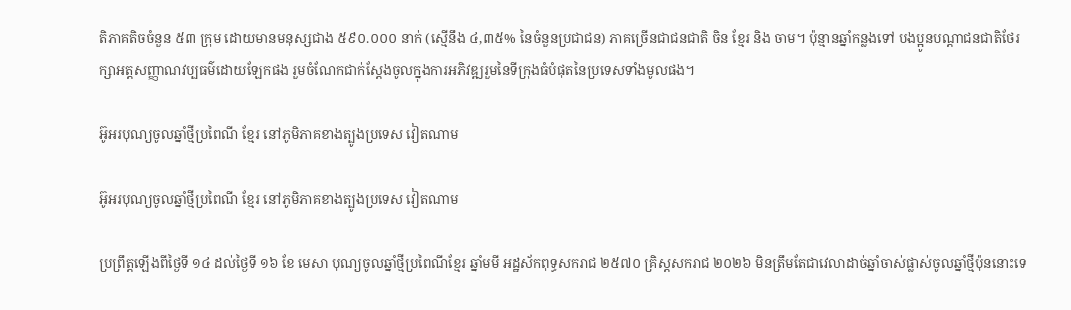តិភាគតិចចំនួន ៥៣ ក្រុម ដោយមានមនុស្សជាង ៥៩០.០០០ នាក់ (ស្មើនឹង ៤,៣៥% នៃចំនួនប្រជាជន) ភាគច្រើនជាជនជាតិ ចិន ខ្មែរ និង ចាម។ ប៉ុន្មានឆ្នាំកន្លងទៅ បងប្អូនបណ្តាជនជាតិថែរក្សាអត្តសញ្ញាណវប្បធម៌ដោយឡែកផង រួមចំណែកជាក់ស្តែងចូលក្នុងការអភិវឌ្ឍរួមនៃទីក្រុងធំបំផុតនៃប្រទេសទាំងមូលផង។

អ៊ូអរបុណ្យចូលឆ្នាំថ្មីប្រពៃណី ខ្មែរ នៅភូមិភាគខាងត្បូងប្រទេស វៀតណាម

អ៊ូអរបុណ្យចូលឆ្នាំថ្មីប្រពៃណី ខ្មែរ នៅភូមិភាគខាងត្បូងប្រទេស វៀតណាម

ប្រព្រឹត្តឡើងពីថ្ងៃទី ១៤ ដល់ថ្ងៃទី ១៦ ខែ មេសា បុណ្យចូលឆ្នាំថ្មីប្រពៃណីខ្មែរ ឆ្នាំមមី អដ្ឋស័កពុទ្ធសករាជ ២៥៧០ គ្រិស្តសករាជ ២០២៦ មិនត្រឹមតែជាវេលាដាច់ឆ្នាំចាស់ផ្លាស់ចូលឆ្នាំថ្មីប៉ុននោះទេ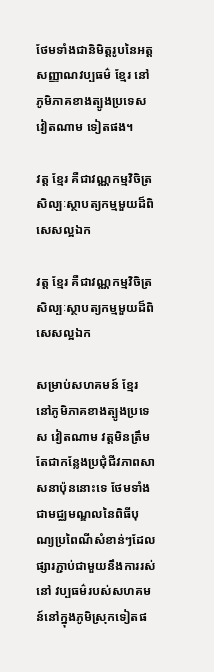ថែមទាំងជានិមិត្តរូបនៃអត្តសញ្ញាណវប្បធម៌ ខ្មែរ នៅភូមិភាគខាងត្បូងប្រទេស វៀតណាម ទៀតផង។

វត្ត ខ្មែរ គឺជាវណ្ណកម្មវិចិត្រសិល្បៈស្ថាបត្យកម្មមួយដ៏ពិសេសល្អឯក

វត្ត ខ្មែរ គឺជាវណ្ណកម្មវិចិត្រសិល្បៈស្ថាបត្យកម្មមួយដ៏ពិសេសល្អឯក

សម្រាប់សហគមន៍ ខ្មែរ នៅភូមិភាគខាងត្បូងប្រទេស វៀតណាម វត្តមិនត្រឹមតែជាកន្លែងប្រជុំជីវភាពសាសនាប៉ុននោះទេ ថែមទាំងជាមជ្ឈមណ្ឌលនៃពិធីបុណ្យប្រពៃណីសំខាន់ៗដែលផ្សារភ្ជាប់ជាមួយនឹងការរស់នៅ វប្បធម៌របស់សហគមន៍នៅក្នុងភូមិស្រុកទៀតផ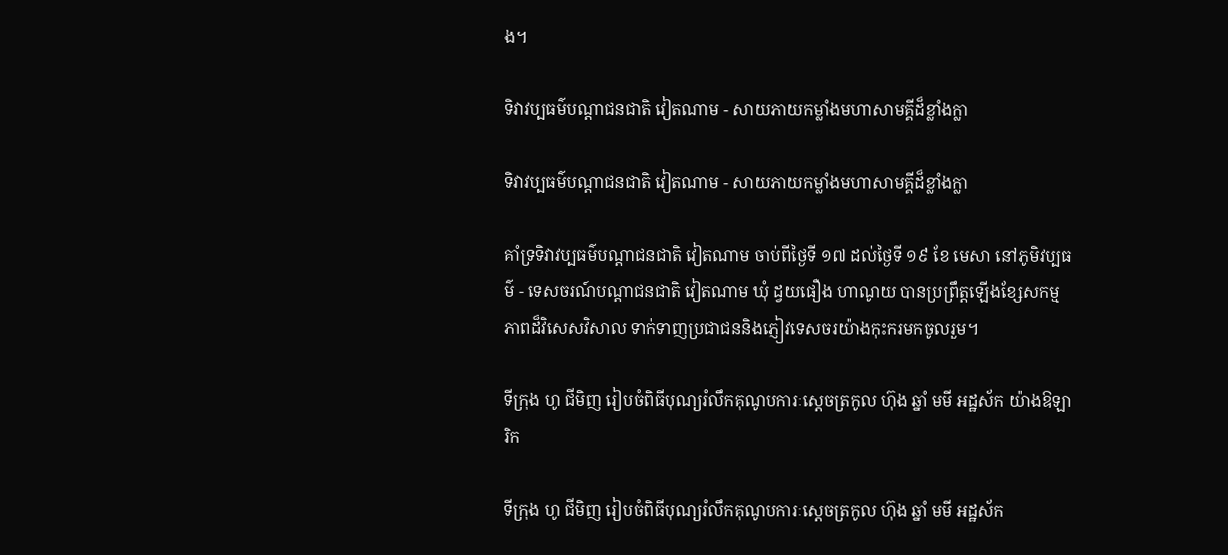ង។

ទិវាវប្បធម៌បណ្តាជនជាតិ វៀតណាម - សាយភាយកម្លាំងមហាសាមគ្គីដ៏ខ្លាំងក្លា

ទិវាវប្បធម៌បណ្តាជនជាតិ វៀតណាម - សាយភាយកម្លាំងមហាសាមគ្គីដ៏ខ្លាំងក្លា

គាំទ្រទិវាវប្បធម៌បណ្តាជនជាតិ វៀតណាម ចាប់ពីថ្ងៃទី ១៧ ដល់ថ្ងៃទី ១៩ ខែ មេសា នៅភូមិវប្បធម៌ - ទេសចរណ៍បណ្តាជនជាតិ វៀតណាម ឃុំ ដ្វយផឿង ហាណូយ បានប្រព្រឹត្តឡើងខ្សែសកម្មភាពដ៏វិសេសវិសាល ទាក់ទាញប្រជាជននិងភ្ញៀវទេសចរយ៉ាងកុះករមកចូលរួម។

ទីក្រុង ហូ ជីមិញ រៀបចំពិធីបុណ្យរំលឹកគុណូបការៈស្តេចត្រកូល ហ៊ុង ឆ្នាំ មមី អដ្ឋស័ក យ៉ាងឱឡារិក

ទីក្រុង ហូ ជីមិញ រៀបចំពិធីបុណ្យរំលឹកគុណូបការៈស្តេចត្រកូល ហ៊ុង ឆ្នាំ មមី អដ្ឋស័ក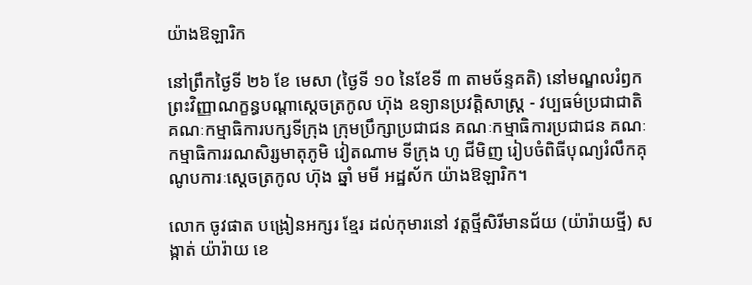យ៉ាងឱឡារិក

នៅព្រឹកថ្ងៃទី ២៦ ខែ មេសា (ថ្ងៃទី ១០ នៃខែទី ៣ តាមច័ន្ទគតិ) នៅមណ្ឌលរំឭកព្រះវិញ្ញាណក្ខន្ធបណ្តាស្តេចត្រកូល ហ៊ុង ឧទ្យានប្រវត្តិសាស្ត្រ - វប្បធម៌ប្រជាជាតិ គណៈកម្មាធិការបក្សទីក្រុង ក្រុមប្រឹក្សាប្រជាជន គណៈកម្មាធិការប្រជាជន គណៈកម្មាធិការរណសិរ្សមាតុភូមិ វៀតណាម ទីក្រុង ហូ ជីមិញ រៀបចំពិធីបុណ្យរំលឹកគុណូបការៈស្តេចត្រកូល ហ៊ុង ឆ្នាំ មមី អដ្ឋស័ក យ៉ាងឱឡារិក។

លោក ចូវផាត បង្រៀនអក្សរ ខ្មែរ ដល់កុមារនៅ វត្តថ្មីសិរីមានជ័យ (យ៉ារ៉ាយថ្មី) សង្កាត់ យ៉ារ៉ាយ ខេ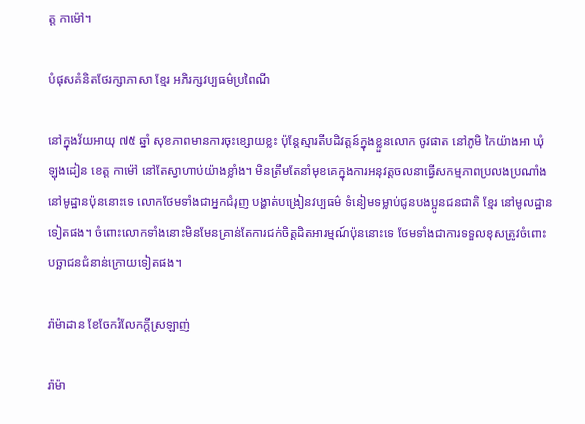ត្ត កាម៉ៅ។

បំផុសគំនិតថែរក្សាភាសា ខែ្មរ អភិរក្សវប្បធម៌ប្រពៃណី

នៅក្នុងវ័យអាយុ ៧៥ ឆ្នាំ សុខភាពមានការចុះខ្សោយខ្លះ ប៉ុន្តែស្មារតីបដិវត្តន៍ក្នុងខ្លួនលោក ចូវផាត នៅភូមិ កៃយ៉ាងអា ឃុំ ឡុងដៀន ខេត្ត កាម៉ៅ នៅតែស្វាហាប់យ៉ាងខ្លាំង។ មិនត្រឹមតែនាំមុខគេក្នុងការអនុវត្តចលនាធ្វើសកម្មភាពប្រលងប្រណាំងនៅមូដ្ឋានប៉ុននោះទេ លោកថែមទាំងជាអ្នកជំរុញ បង្ហាត់បង្រៀនវប្បធម៌ ទំនៀមទម្លាប់ជូនបងប្អូនជនជាតិ ខ្មែរ នៅមូលដ្ឋានទៀតផង។ ចំពោះលោកទាំងនោះមិនមែនគ្រាន់តែការជក់ចិត្តដិតអារម្មណ៍ប៉ុននោះទេ ថែមទាំងជាការទទួលខុសត្រូវចំពោះបច្ឆាជនជំនាន់ក្រោយទៀតផង។

រ៉ាម៉ាដាន ខែចែករំលែកក្តីស្រឡាញ់

រ៉ាម៉ា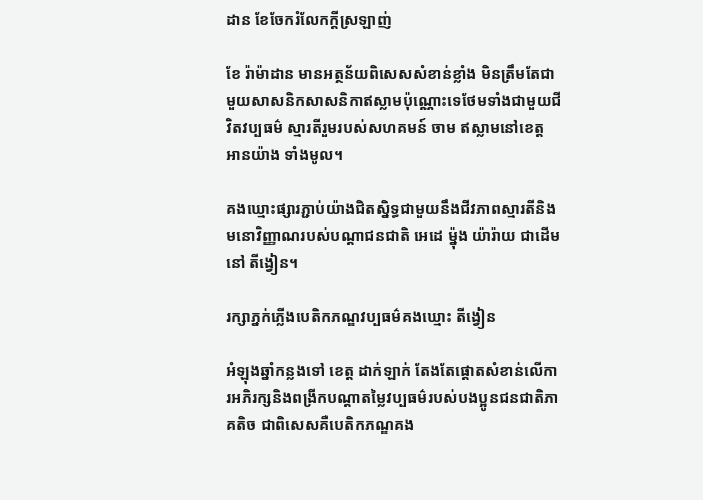ដាន ខែចែករំលែកក្តីស្រឡាញ់

ខែ រ៉ាម៉ាដាន មានអត្ថន័យពិសេសសំខាន់ខ្លាំង មិនត្រឹមតែជាមួយសាសនិកសាសនិកាឥស្លាមប៉ុណ្ណោះទេថែមទាំងជាមួយជីវិតវប្បធម៌ ស្មារតីរួមរបស់សហគមន៍ ចាម ឥស្លាមនៅខេត្ត អានយ៉ាង ទាំងមូល។

គងឃ្មោះផ្សារភ្ជាប់យ៉ាងជិតស្និទ្ធជាមួយនឹងជីវភាពស្មារតីនិងមនោវិញ្ញាណរបស់បណ្តាជនជាតិ អេដេ ម៉្នុង យ៉ារ៉ាយ ជាដើមនៅ តីង្វៀន។

រក្សាភ្នក់ភ្លើងបេតិកភណ្ឌវប្បធម៌គងឃ្មោះ តីង្វៀន

អំឡុងឆ្នាំកន្លងទៅ ខេត្ត ដាក់ឡាក់ តែងតែផ្តោតសំខាន់លើការអភិរក្សនិងពង្រីកបណ្តាតម្លៃវប្បធម៌របស់បងប្អូនជនជាតិភាគតិច ជាពិសេសគឺបេតិកភណ្ឌគង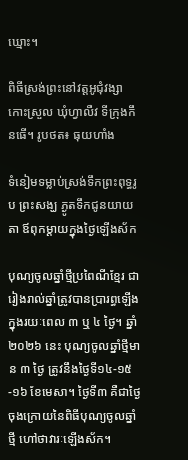ឃ្មោះ។

ពិធីស្រង់ព្រះនៅវត្តអូជុំវង្សា កោះស្រួល ឃុំហ្វាលឺវ ទីក្រុងកឹនធើ។ រូបថត៖ ធុយហាំង

ទំនៀមទម្លាប់ស្រង់ទឹកព្រះពុទ្ធរូប ព្រះសង្ឃ ភ្ងូតទឹកជូនយាយតា ឪពុកម្តាយក្នុងថ្ងៃឡើងស័ក

បុណ្យចូលឆ្នាំថ្មីប្រពៃណីខ្មែរ ជារៀងរាល់ឆ្នាំត្រូវបានប្រារព្ធឡើងក្នុងរយៈពេល ៣ ឬ ៤ ថ្ងៃ។ ឆ្នាំ២០២៦ នេះ បុណ្យចូលឆ្នាំថ្មីមាន ៣ ថ្ងៃ ត្រូវនឹងថ្ងៃទី១៤-១៥-១៦ ខែមេសា។ ថ្ងៃទី៣ គឺជាថ្ងៃចុងក្រោយនៃពិធីបុណ្យចូលឆ្នាំថ្មី ហៅថាវារៈឡើងស័ក។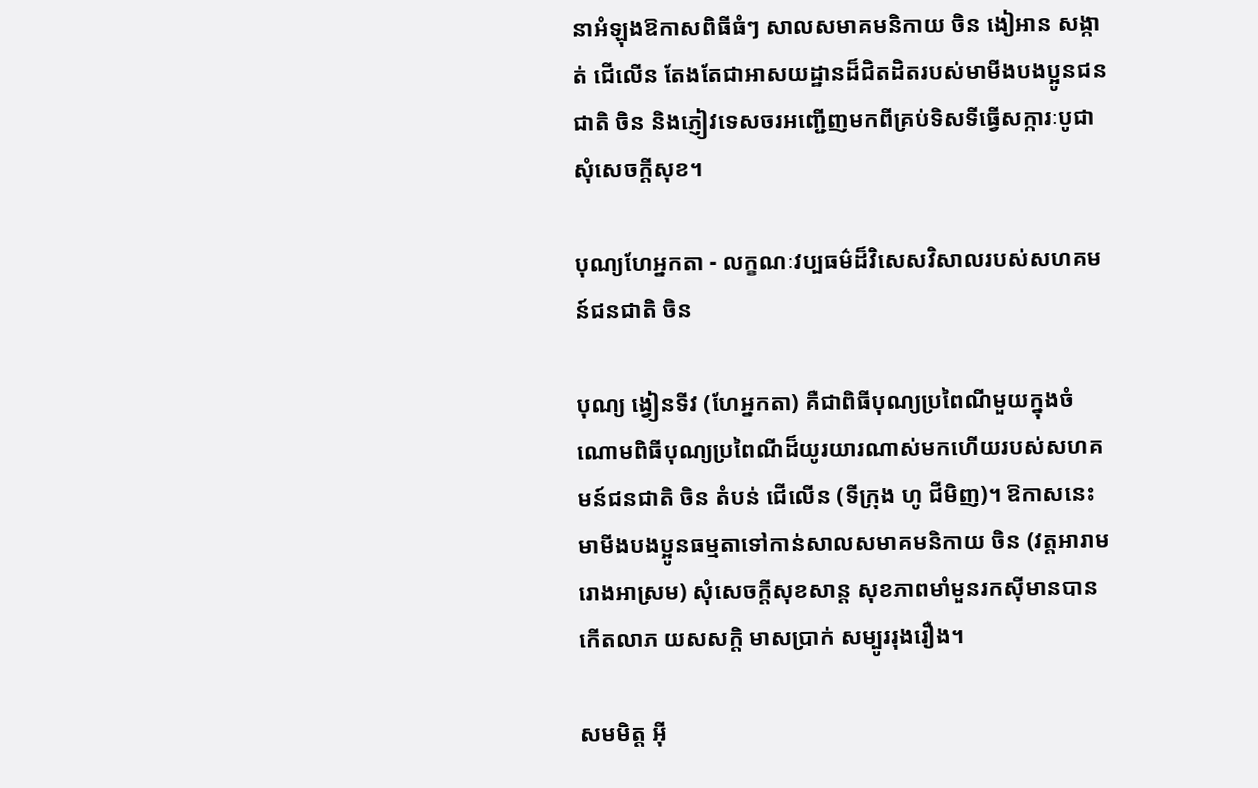នាអំឡុងឱកាសពិធីធំៗ សាលសមាគមនិកាយ ចិន ងៀអាន សង្កាត់ ជើលើន តែងតែជាអាសយដ្ឋានដ៏ជិតដិតរបស់មាមីងបងប្អូនជនជាតិ ចិន និងភ្ញៀវទេសចរអញ្ជើញមកពីគ្រប់ទិសទីធ្វើសក្ការៈបូជា សុំសេចក្តីសុខ។

បុណ្យហែអ្នកតា - លក្ខណៈវប្បធម៌ដ៏វិសេសវិសាលរបស់សហគមន៍ជនជាតិ ចិន

បុណ្យ ង្វៀនទីវ (ហែអ្នកតា) គឺជាពិធីបុណ្យប្រពៃណីមួយក្នុងចំណោមពិធីបុណ្យប្រពៃណីដ៏យូរយារណាស់មកហើយរបស់សហគមន៍ជនជាតិ ចិន តំបន់ ជើលើន (ទីក្រុង ហូ ជីមិញ)។ ឱកាសនេះ មាមីងបងប្អូនធម្មតាទៅកាន់សាលសមាគមនិកាយ ចិន (វត្តអារាម រោងអាស្រម) សុំសេចក្តីសុខសាន្ត សុខភាពមាំមួនរកស៊ីមានបានកើតលាភ យសសក្តិ មាសប្រាក់ សម្បូររុងរឿង។

សមមិត្ត អ៊ី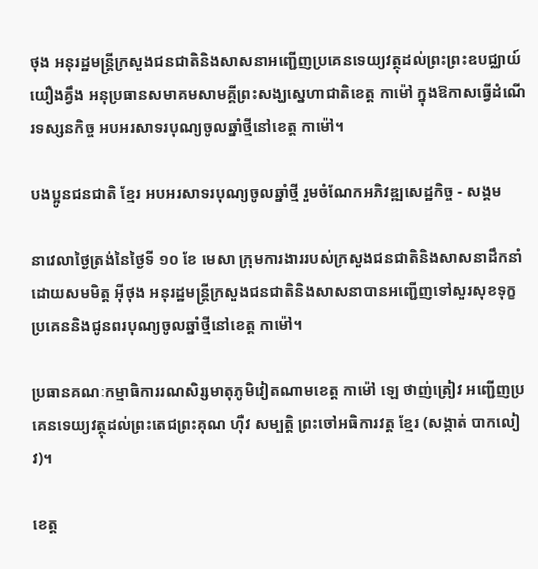ថុង អនុរដ្ឋមន្ត្រីក្រសួងជនជាតិនិងសាសនាអញ្ជើញប្រគេនទេយ្យវត្ថុដល់ព្រះព្រះឧបជ្ឈាយ៍ យឿងគ្វឹង អនុប្រធានសមាគមសាមគ្គីព្រះសង្ឃស្នេហាជាតិខេត្ត កាម៉ៅ ក្នុងឱកាសធ្វើដំណើរទស្សនកិច្ច អបអរសាទរបុណ្យចូលឆ្នាំថ្មីនៅខេត្ត កាម៉ៅ។

បងប្អូនជនជាតិ ខ្មែរ អបអរសាទរបុណ្យចូលឆ្នាំថ្មី រួមចំណែកអភិវឌ្ឍសេដ្ឋកិច្ច - សង្គម

នាវេលាថ្ងៃត្រង់នៃថ្ងៃទី ១០ ខែ មេសា ក្រុមការងាររបស់ក្រសួងជនជាតិនិងសាសនាដឹកនាំដោយសមមិត្ត អ៊ីថុង អនុរដ្ឋមន្ត្រីក្រសួងជនជាតិនិងសាសនាបានអញ្ជើញទៅសួរសុខទុក្ខ ប្រគេននិងជូនពរបុណ្យចូលឆ្នាំថ្មីនៅខេត្ត កាម៉ៅ។

ប្រធានគណៈកម្មាធិការរណសិរ្សមាតុភូមិវៀតណាមខេត្ត កាម៉ៅ ឡេ ថាញ់ត្រៀវ អញ្ជើញប្រគេនទេយ្យវត្ថុដល់ព្រះតេជព្រះគុណ ហ៊ឺវ សម្បត្តិ ព្រះចៅអធិការវត្ត ខ្មែរ (សង្កាត់ បាកលៀវ)។

ខេត្ត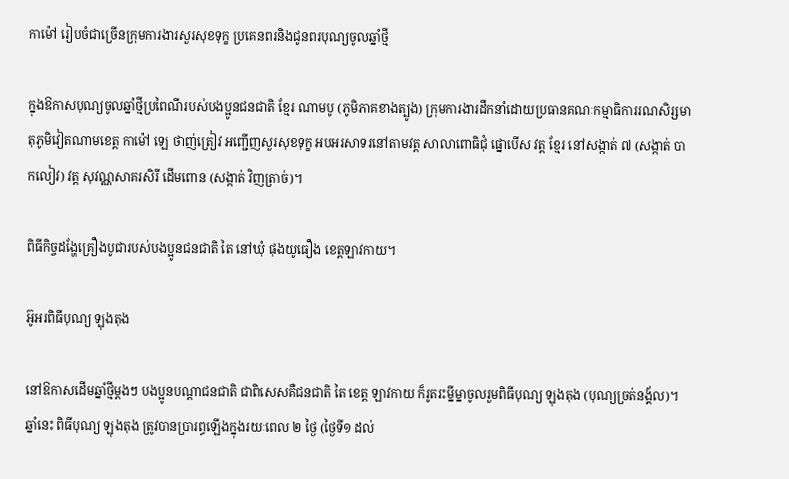កាម៉ៅ រៀបចំជាច្រើនក្រុមការងារសួរសុខទុក្ខ ប្រគេនពរនិងជូនពរបុណ្យចូលឆ្នាំថ្មី

ក្នុងឱកាសបុណ្យចូលឆ្នាំថ្មីប្រពៃណីរបស់បងប្អូនជនជាតិ ខ្មែរ ណាមបូ (ភូមិភាគខាងត្បូង) ក្រុមការងារដឹកនាំដោយប្រធានគណៈកម្មាធិការរណសិរ្សមាតុភូមិវៀតណាមខេត្ត កាម៉ៅ ឡេ ថាញ់ត្រៀវ អញ្ជើញសួរសុខទុក្ខ អបអរសាទរនៅតាមវត្ត សាលាពោធិជុំ ផ្នោបើស វត្ត ខ្មែរ នៅសង្កាត់ ៧ (សង្កាត់ បាកលៀវ) វត្ត សុវណ្ណសាគរសិរី ដើមពោន (សង្កាត់ វិញត្រាច់)។

ពិធីកិច្ចដង្ហែគ្រឿងបូជារបស់បងប្អូនជនជាតិ តៃ នៅឃុំ ផុងយូធឿង ខេត្តឡាវកាយ។

អ៊ូអរពិធីបុណ្យ ឡុងតុង

នៅឱកាសដើមឆ្នាំថ្មីម្តងៗ បងប្អូនបណ្តាជនជាតិ ជាពិសេសគឺជនជាតិ តៃ ខេត្ត ឡាវកាយ ក៏រូតរះម្នីម្នាចូលរួមពិធីបុណ្យ ឡុងតុង (បុណ្យច្រត់នង្គ័ល)។ ឆ្នាំនេះ ពិធីបុណ្យ ឡុងតុង ត្រូវបានប្រារព្ធឡើងក្នុងរយៈពេល ២ ថ្ងៃ (ថ្ងៃទី១ ដល់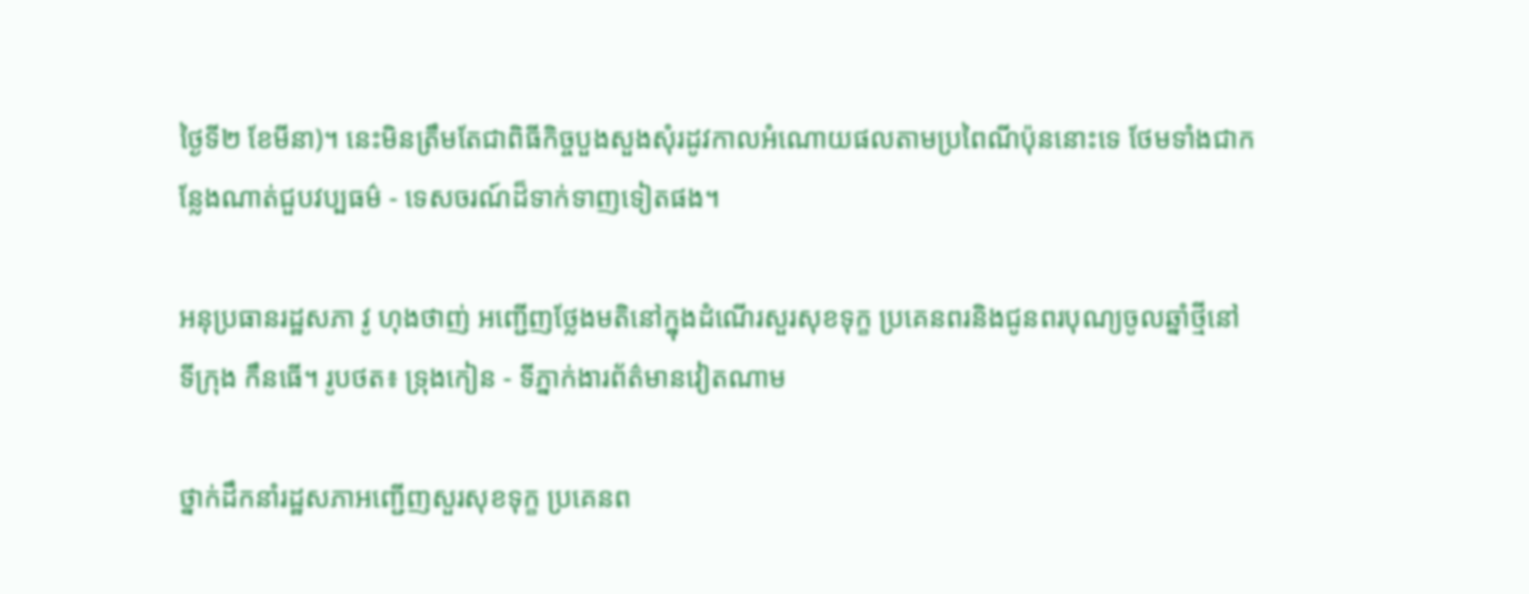ថ្ងៃទី២ ខែមីនា)។ នេះមិនត្រឹមតែជាពិធីកិច្ចបួងសួងសុំរដូវកាលអំណោយផលតាមប្រពៃណីប៉ុននោះទេ ថែមទាំងជាកន្លែងណាត់ជួបវប្បធម៌ - ទេសចរណ៍ដ៏ទាក់ទាញទៀតផង។

អនុប្រធានរដ្ឋសភា វូ ហុងថាញ់ អញ្ជើញថ្លែងមតិនៅក្នុងដំណើរសួរសុខទុក្ខ ប្រគេនពរនិងជូនពរបុណ្យចូលឆ្នាំថ្មីនៅទីក្រុង កឹនធើ។ រូបថត៖ ទ្រុងកៀន - ទីភ្នាក់ងារព័ត៌មានវៀតណាម

ថ្នាក់ដឹកនាំរដ្ឋសភាអញ្ជើញសួរសុខទុក្ខ ប្រគេនព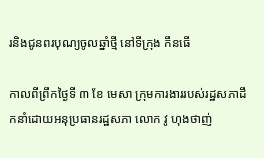រនិងជូនពរបុណ្យចូលឆ្នាំថ្មី នៅទីក្រុង កឹនធើ

កាលពីព្រឹកថ្ងៃទី ៣ ខែ មេសា ក្រុមការងាររបស់រដ្ឋសភាដឹកនាំដោយអនុប្រធានរដ្ឋសភា លោក វូ ហុងថាញ់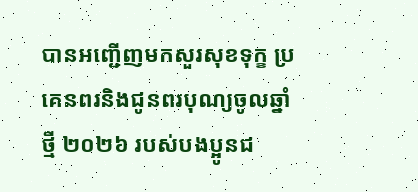បានអញ្ជើញមកសួរសុខទុក្ខ ប្រគេនពរនិងជូនពរបុណ្យចូលឆ្នាំថ្មី ២០២៦ របស់បងប្អូនជ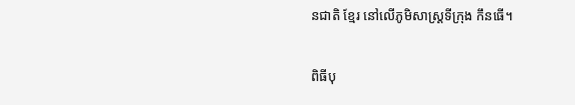នជាតិ ខ្មែរ នៅលើភូមិសាស្ត្រទីក្រុង កឹនធើ។

ពិធីបុ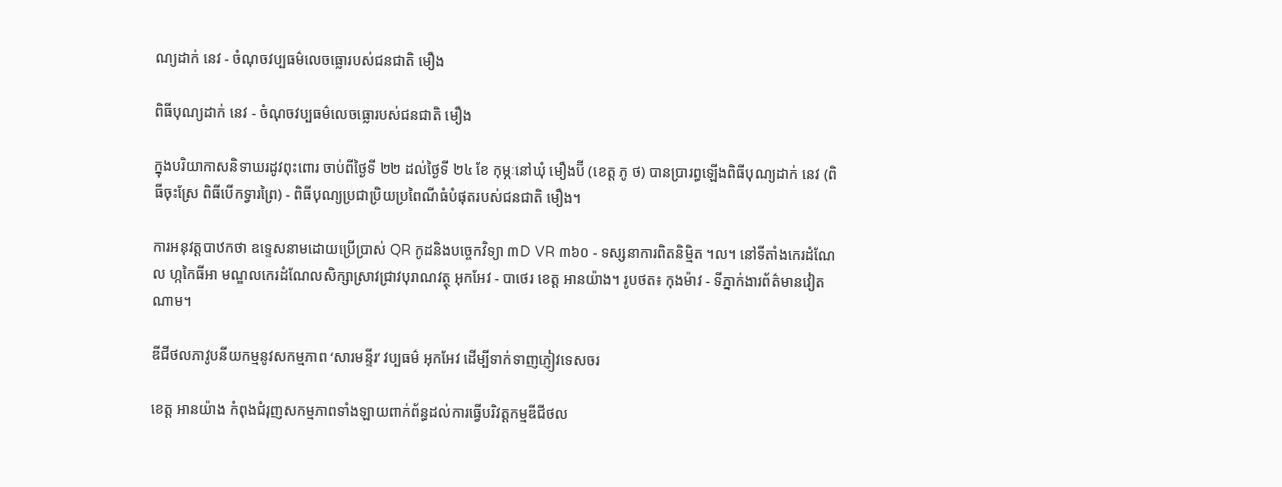ណ្យដាក់ នេវ - ចំណុចវប្បធម៌លេចធ្លោរបស់ជនជាតិ មឿង

ពិធីបុណ្យដាក់ នេវ - ចំណុចវប្បធម៌លេចធ្លោរបស់ជនជាតិ មឿង

ក្នុងបរិយាកាសនិទាឃរដូវពុះពោរ ចាប់ពីថ្ងៃទី ២២ ដល់ថ្ងៃទី ២៤ ខែ កុម្ភៈនៅឃុំ មឿងប៊ី (ខេត្ត ភូ ថ) បានប្រារព្ធឡើងពិធីបុណ្យដាក់ នេវ (ពិធីចុះស្រែ ពិធីបើកទ្វារព្រៃ) - ពិធីបុណ្យប្រជាប្រិយប្រពៃណីធំបំផុតរបស់ជនជាតិ មឿង។

ការអនុវត្តបាឋកថា ឧទ្ទេសនាមដោយប្រើប្រាស់ QR កូដនិងបច្ចេកវិទ្យា ៣D VR ៣៦០ - ទស្សនាការពិតនិម្មិត ។ល។ នៅទីតាំងកេរដំណែល ហ្កកៃធីអា មណ្ឌលកេរដំណែលសិក្សាស្រាវជ្រាវបុរាណវត្ថុ អុកអែវ - បាថេរ ខេត្ត អានយ៉ាង។ រូបថត៖ កុងម៉ាវ - ទីភ្នាក់ងារព័ត៌មានវៀតណាម។

ឌីជីថលភាវូបនីយកម្មនូវសកម្មភាព ‘សារមន្ទីរ’ វប្បធម៌ អុកអែវ ដើម្បីទាក់ទាញភ្ញៀវទេសចរ

ខេត្ត អានយ៉ាង កំពុងជំរុញសកម្មភាពទាំងឡាយពាក់ព័ន្ធដល់ការធ្វើបរិវត្តកម្មឌីជីថល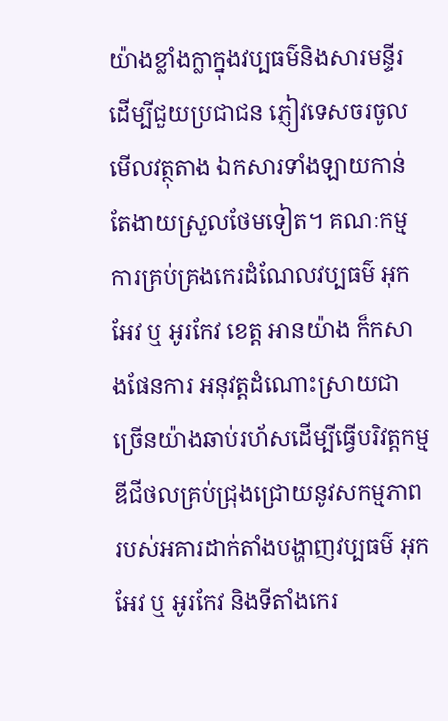យ៉ាងខ្លាំងក្លាក្នុងវប្បធម៌និងសារមន្ទីរដើម្បីជួយប្រជាជន ភ្ញៀវទេសចរចូលមើលវត្ថុតាង ឯកសារទាំងឡាយកាន់តែងាយស្រួលថែមទៀត។ គណៈកម្មការគ្រប់គ្រងកេរដំណែលវប្បធម៌ អុកអែវ ឬ អូរកែវ ខេត្ត អានយ៉ាង ក៏កសាងផែនការ អនុវត្តដំណោះស្រាយជាច្រើនយ៉ាងឆាប់រហ័សដើម្បីធ្វើបរិវត្តកម្មឌីជីថលគ្រប់ជ្រុងជ្រោយនូវសកម្មភាពរបស់អគារដាក់តាំងបង្ហាញវប្បធម៌ អុកអែវ ឬ អូរកែវ និងទីតាំងកេរ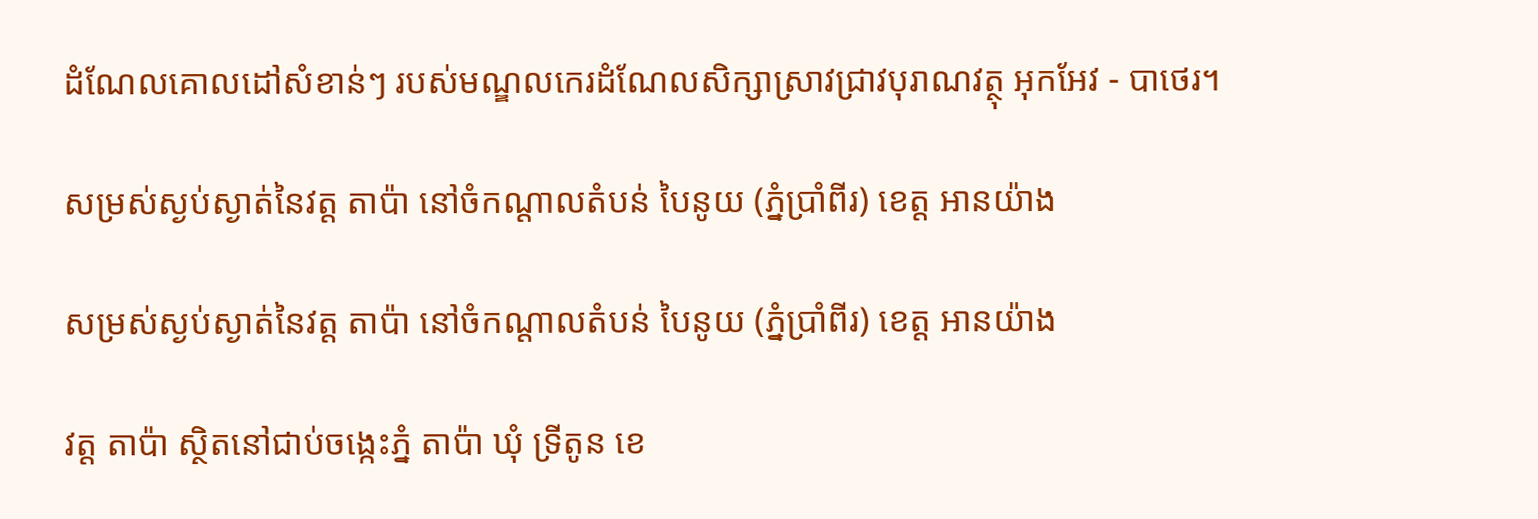ដំណែលគោលដៅសំខាន់ៗ របស់មណ្ឌលកេរដំណែលសិក្សាស្រាវជ្រាវបុរាណវត្ថុ អុកអែវ - បាថេរ។

សម្រស់ស្ងប់ស្ងាត់នៃវត្ត តាប៉ា នៅចំកណ្តាលតំបន់ បៃនូយ (ភ្នំប្រាំពីរ) ខេត្ត អានយ៉ាង

សម្រស់ស្ងប់ស្ងាត់នៃវត្ត តាប៉ា នៅចំកណ្តាលតំបន់ បៃនូយ (ភ្នំប្រាំពីរ) ខេត្ត អានយ៉ាង

វត្ត តាប៉ា ស្ថិតនៅជាប់ចង្កេះភ្នំ តាប៉ា ឃុំ ទ្រីតូន ខេ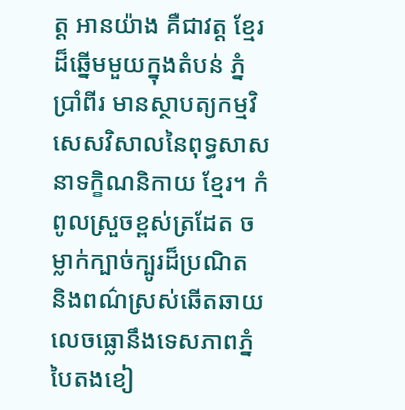ត្ត អានយ៉ាង គឺជាវត្ត ខ្មែរ ដ៏ឆ្នើមមួយក្នុងតំបន់ ភ្នំប្រាំពីរ មានស្ថាបត្យកម្មវិសេសវិសាលនៃពុទ្ធសាសនាទក្ខិណនិកាយ ខ្មែរ។ កំពូលស្រួចខ្ពស់ត្រដែត ចម្លាក់ក្បាច់ក្បូរដ៏ប្រណិត និងពណ៌ស្រស់ឆើតឆាយលេចធ្លោនឹងទេសភាពភ្នំបៃតងខៀ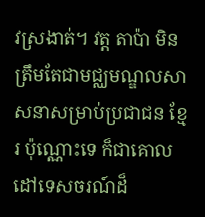វស្រងាត់។ វត្ត តាប៉ា មិនត្រឹមតែជាមជ្ឈមណ្ឌលសាសនាសម្រាប់ប្រជាជន ខ្មែរ ប៉ុណ្ណោះទេ ក៏ជាគោលដៅទេសចរណ៍ដ៏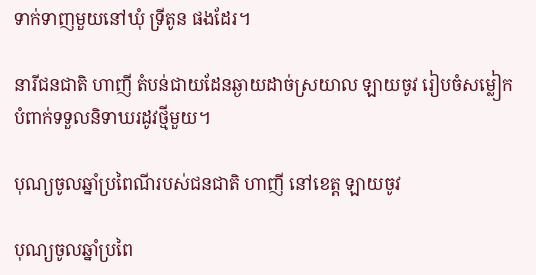ទាក់ទាញមួយនៅឃុំ ទ្រីតូន ផងដែរ។

នារីជនជាតិ ហាញី តំបន់ជាយដែនឆ្ងាយដាច់ស្រយាល ឡាយចូវ រៀបចំសម្លៀកបំពាក់ទទួលនិទាឃរដូវថ្មីមួយ។

បុណ្យចូលឆ្នាំប្រពៃណីរបស់ជនជាតិ ហាញី នៅខេត្ត ឡាយចូវ

បុណ្យចូលឆ្នាំប្រពៃ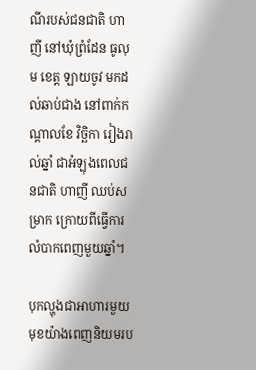ណីរបស់ជនជាតិ ហាញី នៅឃុំព្រំដែន ធូលុម ខេត្ត ឡាយចូវ មកដល់ឆាប់ជាង នៅពាក់កណ្តាលខែ វិច្ឆិកា រៀងរាល់ឆ្នាំ ជាអំឡុងពេលជនជាតិ ហាញី ឈប់សម្រាក ក្រោយពីធ្វើការលំបាកពេញមួយឆ្នាំ។

បុកល្ហុងជាអាហារមួយមុខយ៉ាងពេញនិយមរប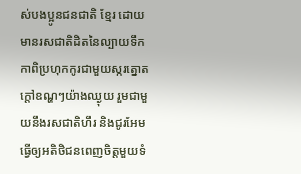ស់បងប្អូនជនជាតិ ខ្មែរ ដោយមានរសជាតិដិតនៃល្បាយទឹកកាពិប្រហុកកូរជាមួយស្ករត្នោតក្តៅឧណ្ហៗយ៉ាងឈ្ងុយ រួមជាមួយនឹងរសជាតិហឹរ និងជូរអែមធ្វើឲ្យអតិថិជនពេញចិត្តមួយទំ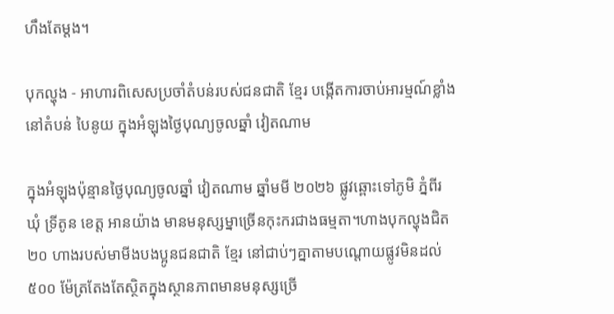ហឹងតែម្តង។

បុកល្ហុង - អាហារពិសេសប្រចាំតំបន់របស់ជនជាតិ ខ្មែរ បង្កើតការចាប់អារម្មណ៍ខ្លាំងនៅតំបន់ បៃនូយ ក្នុងអំឡុងថ្ងៃបុណ្យចូលឆ្នាំ វៀតណាម

ក្នុងអំឡុងប៉ុន្មានថ្ងៃបុណ្យចូលឆ្នាំ វៀតណាម ឆ្នាំមមី ២០២៦ ផ្លូវឆ្ពោះទៅភូមិ ភ្នំពីរ ឃុំ ទ្រីតូន ខេត្ត អានយ៉ាង មានមនុស្សម្នាច្រើនកុះករជាងធម្មតា។ហាងបុកល្ហុងជិត ២០ ហាងរបស់មាមីងបងប្អូនជនជាតិ ខ្មែរ នៅជាប់ៗគ្នាតាមបណ្តោយផ្លូវមិនដល់ ៥០០ ម៉ែត្រតែងតែស្ថិតក្នុងស្ថានភាពមានមនុស្សច្រើ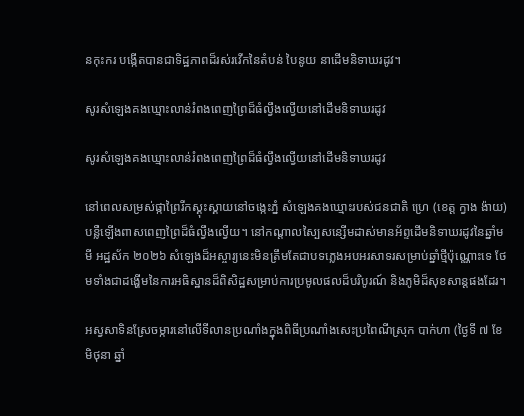នកុះករ បង្កើតបានជាទិដ្ឋភាពដ៏រស់រវើកនៃតំបន់ បៃនូយ នាដើមនិទាឃរដូវ។

សូរសំឡេងគងឃ្មោះលាន់រំពងពេញព្រៃដ៏ធំល្វឹងល្វើយនៅដើមនិទាឃរដូវ

សូរសំឡេងគងឃ្មោះលាន់រំពងពេញព្រៃដ៏ធំល្វឹងល្វើយនៅដើមនិទាឃរដូវ

នៅពេលសម្រស់ផ្កាព្រៃរីកស្គុះស្គាយនៅចង្កេះភ្នំ សំឡេងគងឃ្មោះរបស់ជនជាតិ ហ្រេ (ខេត្ត ក្វាង ង៉ាយ) បន្លឺឡើងពាសពេញព្រៃដ៏ធំល្វឹងល្វើយ។ នៅកណ្តាលស្បៃសន្សើមដាស់មានអ័ព្ទដើមនិទាឃរដូវនៃឆ្នាំមមី អដ្ឋស័ក ២០២៦ សំឡេងដ៏អស្ចារ្យនេះមិនត្រឹមតែជាបទភ្លេងអបអរសាទរសម្រាប់ឆ្នាំថ្មីប៉ុណ្ណោះទេ ថែមទាំងជាដង្ហើមនៃការអធិស្ឋានដ៏ពិសិដ្ឋសម្រាប់ការប្រមូលផលដ៏បរិបូរណ៍ និងភូមិដ៏សុខសាន្តផងដែរ។

អស្វសាទិនស្រែចម្ការនៅលើទីលានប្រណាំងក្នុងពិធីប្រណាំងសេះប្រពៃណីស្រុក បាក់ហា (ថ្ងៃទី ៧ ខែ មិថុនា ឆ្នាំ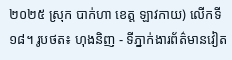២០២៥ ស្រុក បាក់ហា ខេត្ត ឡាវកាយ) លើកទី ១៨។ រូបថត៖ ហុងនិញ - ទីភ្នាក់ងារព័ត៌មានវៀត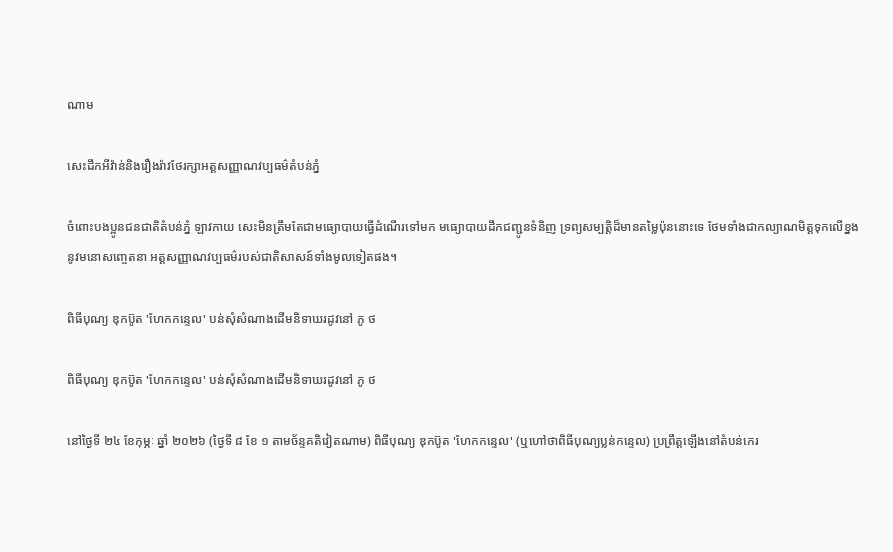ណាម

សេះដឹកអីវ៉ាន់និងរឿងរ៉ាវថែរក្សាអត្តសញ្ញាណវប្បធម៌តំបន់ភ្នំ

ចំពោះបងប្អូនជនជាតិតំបន់ភ្នំ ឡាវកាយ សេះមិនត្រឹមតែជាមធ្យោបាយធ្វើដំណើរទៅមក មធ្យោបាយដឹកជញ្ជូនទំនិញ ទ្រព្យសម្បត្តិដ៏មានតម្លៃប៉ុននោះទេ ថែមទាំងជាកល្យាណមិត្តទុកលើខ្នងនូវមនោសញ្ចេតនា អត្តសញ្ញាណវប្បធម៌របស់ជាតិសាសន៍ទាំងមូលទៀតផង។

ពិធីបុណ្យ ឌុកប៊ូត 'ហែកកន្ទេល' បន់សុំសំណាងដើមនិទាឃរដូវនៅ ភូ ថ

ពិធីបុណ្យ ឌុកប៊ូត 'ហែកកន្ទេល' បន់សុំសំណាងដើមនិទាឃរដូវនៅ ភូ ថ

នៅថ្ងៃទី ២៤ ខែកុម្ភៈ ឆ្នាំ ២០២៦ (ថ្ងៃទី ៨ ខែ ១ តាមច័ន្ទគតិវៀតណាម) ពិធីបុណ្យ ឌុកប៊ូត 'ហែកកន្ទេល' (ឬហៅថាពិធីបុណ្យប្លន់កន្ទេល) ប្រព្រឹត្តឡើងនៅតំបន់កេរ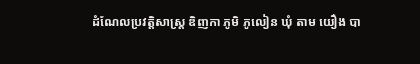ដំណែលប្រវត្តិសាស្ត្រ ឌិញកា ភូមិ ភូលៀន ឃុំ តាម យឿង បា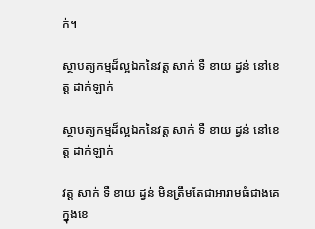ក់។

ស្ថាបត្យកម្មដ៏ល្អឯកនៃវត្ត សាក់ ទឺ ខាយ ដ្វន់ នៅខេត្ត ដាក់ឡាក់

ស្ថាបត្យកម្មដ៏ល្អឯកនៃវត្ត សាក់ ទឺ ខាយ ដ្វន់ នៅខេត្ត ដាក់ឡាក់

វត្ត សាក់ ទឺ ខាយ ដ្វន់ មិនត្រឹមតែជាអារាមធំជាងគេក្នុងខេ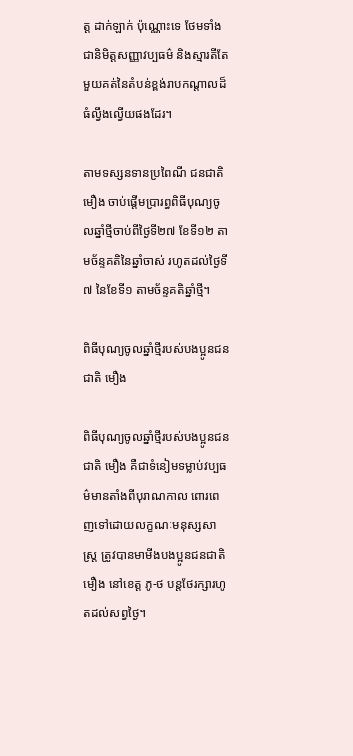ត្ត ដាក់ឡាក់ ប៉ុណ្ណោះទេ ថែមទាំងជានិមិត្តសញ្ញាវប្បធម៌ និងស្មារតីតែមួយគត់នៃតំបន់ខ្ពង់រាបកណ្តាលដ៏ធំល្វឹងល្វើយផងដែរ។

តាមទស្សនទានប្រពៃណី ជនជាតិ មឿង ចាប់ផ្តើមប្រារព្ធពិធីបុណ្យចូលឆ្នាំថ្មីចាប់ពីថ្ងៃទី២៧ ខែទី១២ តាមច័ន្ទគតិនៃឆ្នាំចាស់ រហូតដល់ថ្ងៃទី៧ នៃខែទី១ តាមច័ន្ទគតិឆ្នាំថ្មី។

ពិធីបុណ្យចូលឆ្នាំថ្មីរបស់បងប្អូនជនជាតិ មឿង

ពិធីបុណ្យចូលឆ្នាំថ្មីរបស់បងប្អូនជនជាតិ មឿង គឺជាទំនៀមទម្លាប់វប្បធម៌មានតាំងពីបុរាណកាល ពោរពេញទៅដោយលក្ខណៈមនុស្សសាស្រ្ត ត្រូវបានមាមីងបងប្អូនជនជាតិ មឿង នៅខេត្ត ភូ-ថ បន្តថែរក្សារហូតដល់សព្វថ្ងៃ។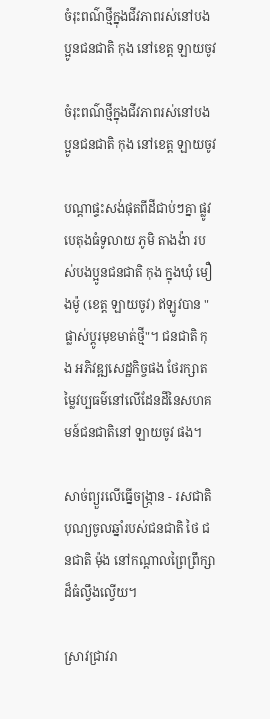ចំរុះពណ៌ថ្មីក្នុងជីវភាពរស់នៅបងប្អូនជនជាតិ កុង នៅខេត្ត ឡាយចូវ

ចំរុះពណ៌ថ្មីក្នុងជីវភាពរស់នៅបងប្អូនជនជាតិ កុង នៅខេត្ត ឡាយចូវ

បណ្តាផ្ទះសង់ផុតពីដីជាប់ៗគ្នា ផ្លូវបេតុងធំទូលាយ ភូមិ តាងង៉ា របស់បងប្អូនជនជាតិ កុង ក្នុងឃុំ មឿងម៉ូ (ខេត្ត ឡាយចូវ) ឥឡូវបាន "ផ្លាស់ប្តូរមុខមាត់ថ្មី"។ ជនជាតិ កុង អភិវឌ្ឍសេដ្ឋកិច្ចផង ថែរក្សាតម្លៃវប្បធម៌នៅលើដែនដីនៃសហគមន៍ជនជាតិនៅ ឡាយចូវ ផង។

សាច់ព្យួរលើធ្នើចង្រ្កាន - រសជាតិបុណ្យចូលឆ្នាំរបស់ជនជាតិ ថៃ ជនជាតិ ម៉ុង នៅកណ្តាលព្រៃព្រឹក្សាដ៏ធំល្វឹងល្វើយ។

ស្រាវជ្រាវរា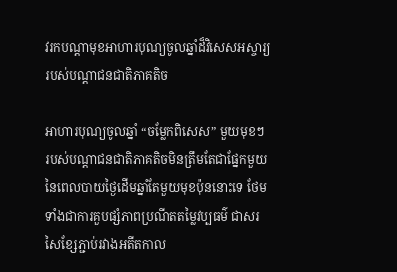វរកបណ្តាមុខអាហារបុណ្យចូលឆ្នាំដ៏វិសេសអស្ចារ្យរបស់បណ្តាជនជាតិភាគតិច

អាហារបុណ្យចូលឆ្នាំ “ចម្លែកពិសេស” មួយមុខៗ របស់បណ្តាជនជាតិភាគតិចមិនត្រឹមតែជាផ្នែកមួយនៃពេលបាយថ្ងៃដើមឆ្នាំតែមួយមុខប៉ុននោះទេ ថែមទាំងជាការគួបផ្សំភាពប្រណីតតម្លៃវប្បធម៌ ជាសរសៃខ្សែភ្ជាប់រវាងអតីតកាល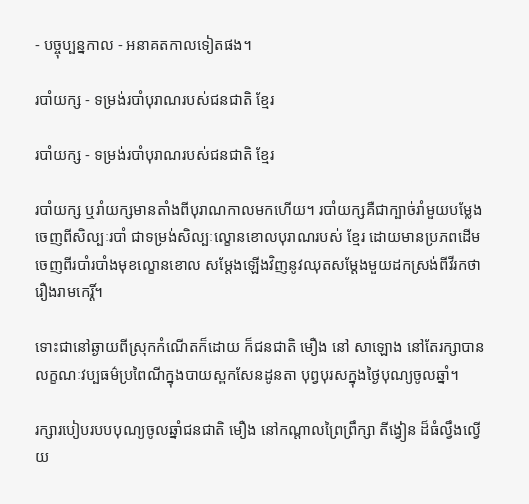- បច្ចុប្បន្នកាល - អនាគតកាលទៀតផង។

របាំយក្ស - ទម្រង់របាំបុរាណរបស់ជនជាតិ ខ្មែរ

របាំយក្ស - ទម្រង់របាំបុរាណរបស់ជនជាតិ ខ្មែរ

របាំយក្ស ឬរាំយក្សមានតាំងពីបុរាណកាលមកហើយ។ របាំយក្សគឺជាក្បាច់រាំមួយបម្លែងចេញពីសិល្បៈរបាំ ជាទម្រង់សិល្បៈល្ខោនខោលបុរាណរបស់ ខ្មែរ ដោយមានប្រភពដើមចេញពីរបាំរបាំងមុខល្ខោនខោល សម្តែងឡើងវិញនូវឈុតសម្តែងមួយដកស្រង់ពីវីរកថារឿងរាមកេរ្តិ៍។

ទោះជានៅឆ្ងាយពីស្រុកកំណើតក៏ដោយ ក៏ជនជាតិ មឿង នៅ សាឡោង នៅតែរក្សាបានលក្ខណៈវប្បធម៌ប្រពៃណីក្នុងបាយស្ពកសែនដូនតា បុព្វបុរសក្នុងថ្ងៃបុណ្យចូលឆ្នាំ។

រក្សារបៀបរបបបុណ្យចូលឆ្នាំជនជាតិ មឿង នៅកណ្តាលព្រៃព្រឹក្សា តីង្វៀន ដ៏ធំល្វឹងល្វើយ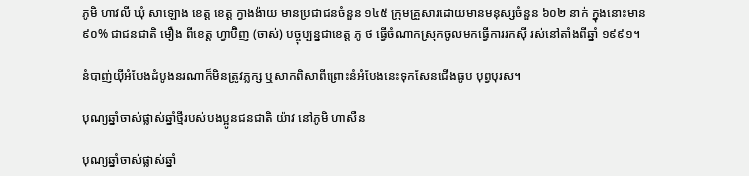ភូមិ ហាវលី ឃុំ សាឡោង ខេត្ត ខេត្ត ក្វាងង៉ាយ មានប្រជាជនចំនួន ១៤៥ ក្រុមគ្រួសារដោយមានមនុស្សចំនួន ៦០២ នាក់ ក្នុងនោះមាន ៩០% ជាជនជាតិ មឿង ពីខេត្ត ហ្វាប៊ិញ (ចាស់) បច្ចុប្បន្នជាខេត្ត ភូ ថ ធ្វើចំណាកស្រុកចូលមកធ្វើការរកស៊ី រស់នៅតាំងពីឆ្នាំ ១៩៩១។

នំបាញ់យ៉ីអំបែងដំបូងនរណាក៏មិនត្រូវភ្លក្ស ឬសាកពិសាពីព្រោះនំអំបែងនេះទុកសែនជើងធូប បុព្វបុរស។

បុណ្យឆ្នាំចាស់ផ្លាស់ឆ្នាំថ្មីរបស់បងប្អូនជនជាតិ យ៉ាវ នៅភូមិ ហាសឺន

បុណ្យឆ្នាំចាស់ផ្លាស់ឆ្នាំ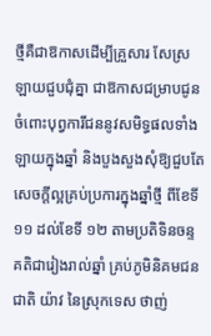ថ្មីគឺជាឱកាសដើម្បីគ្រួសារ សែស្រឡាយជួបជុំគ្នា ជាឱកាសជម្រាបជូនចំពោះបុព្វការីជននូវសមិទ្ធផលទាំងឡាយក្នុងឆ្នាំ និងបួងសួងសុំឱ្យជួបតែសេចក្តីល្អគ្រប់ប្រការក្នុងឆ្នាំថ្មី ពីខែទី ១១ ដល់ខែទី ១២ តាមប្រតិទិនចន្ទគតិជារៀងរាល់ឆ្នាំ គ្រប់ភូមិនិគមជនជាតិ យ៉ាវ នៃស្រុកទេស ថាញ់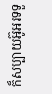ក៏សប្បាយអ៊ូអរទទួ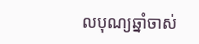លបុណ្យឆ្នាំចាស់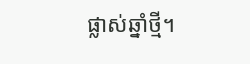ផ្លាស់ឆ្នាំថ្មី។